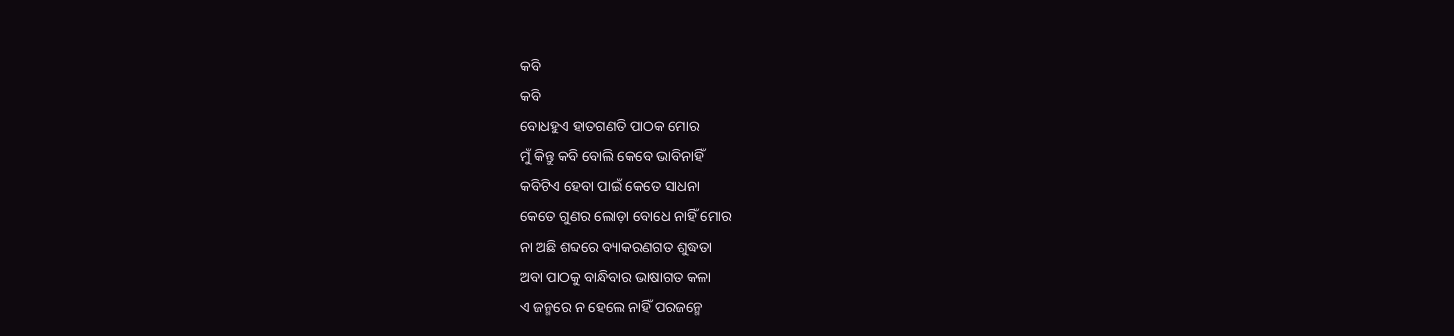କବି
କବି
ବୋଧହୁଏ ହାତଗଣତି ପାଠକ ମୋର
ମୁଁ କିନ୍ତୁ କବି ବୋଲି କେବେ ଭାବିନାହିଁ
କବିଟିଏ ହେବା ପାଇଁ କେତେ ସାଧନା
କେତେ ଗୁଣର ଲୋଡ଼ା ବୋଧେ ନାହିଁ ମୋର
ନା ଅଛି ଶବ୍ଦରେ ବ୍ୟାକରଣଗତ ଶୁଦ୍ଧତା
ଅବା ପାଠକୁ ବାନ୍ଧିବାର ଭାଷାଗତ କଳା
ଏ ଜନ୍ମରେ ନ ହେଲେ ନାହିଁ ପରଜନ୍ମେ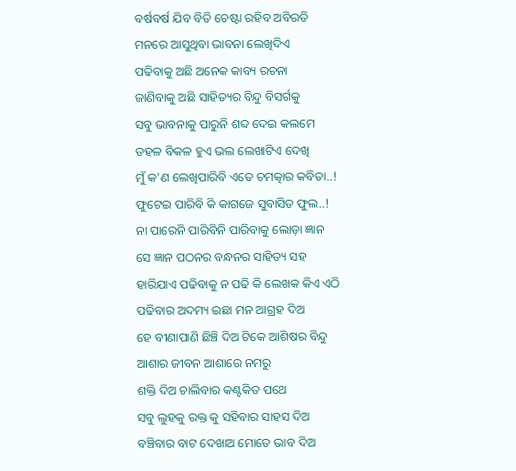ବର୍ଷବର୍ଷ ଯିବ ବିତି ଚେଷ୍ଟା ରହିବ ଅବିରତି
ମନରେ ଆସୁଥିବା ଭାବନା ଲେଖିଦିଏ
ପଢିବାକୁ ଅଛି ଅନେକ କାବ୍ୟ ରଚନା
ଜାଣିବାକୁ ଅଛି ସାହିତ୍ୟର ବିନ୍ଦୁ ବିସର୍ଗକୁ
ସବୁ ଭାବନାକୁ ପାରୁନି ଶବ୍ଦ ଦେଇ କଲମେ
ଡହଳ ବିକଳ ହୁଏ ଭଲ ଲେଖାଟିଏ ଦେଖି
ମୁଁ କ'ଣ ଲେଖିପାରିବି ଏତେ ଚମତ୍କାର କବିତା..!
ଫୁଟେଇ ପାରିବି କି କାଗଜେ ସୁବାସିତ ଫୁଲ..!
ନା ପାରେନି ପାରିବିନି ପାରିବାକୁ ଲୋଡ଼ା ଜ୍ଞାନ
ସେ ଜ୍ଞାନ ପଠନର ବନ୍ଧନର ସାହିତ୍ୟ ସହ
ହାରିଯାଏ ପଢିବାକୁ ନ ପଢି କି ଲେଖକ କିଏ ଏଠି
ପଢିବାର ଅଦମ୍ୟ ଇଛା ମନ ଆଗ୍ରହ ଦିଅ
ହେ ବୀଣାପାଣି ଛିଞ୍ଚି ଦିଅ ଟିକେ ଆଶିଷର ବିନ୍ଦୁ
ଆଶାର ଜୀବନ ଆଶାରେ ନମରୁ
ଶକ୍ତି ଦିଅ ଚାଲିବାର କଣ୍ଟକିତ ପଥେ
ସବୁ ଲୁହକୁ ରକ୍ତ କୁ ସହିବାର ସାହସ ଦିଅ
ବଞ୍ଚିବାର ବାଟ ଦେଖାଅ ମୋତେ ଭାବ ଦିଅ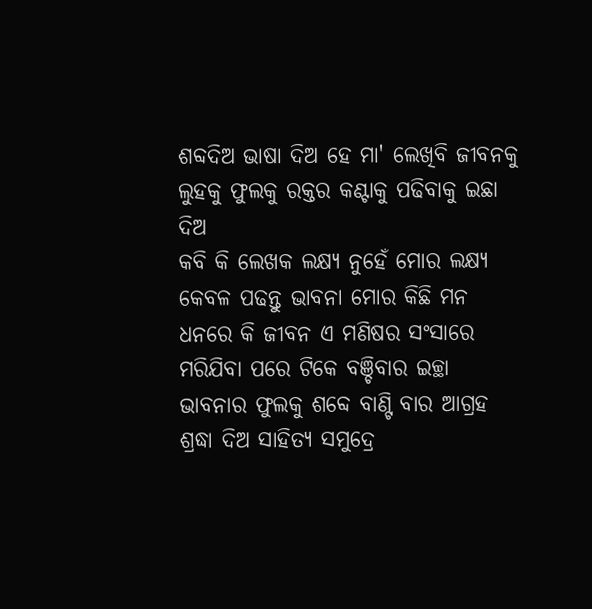ଶବ୍ଦଦିଅ ଭାଷା ଦିଅ ହେ ମା' ଲେଖିବି ଜୀବନକୁ
ଲୁହକୁ ଫୁଲକୁ ରକ୍ତର କଣ୍ଟାକୁ ପଢିବାକୁ ଇଛା ଦିଅ
କବି କି ଲେଖକ ଲକ୍ଷ୍ଯ ନୁହେଁ ମୋର ଲକ୍ଷ୍ଯ
କେବଳ ପଢନ୍ତୁ ଭାବନା ମୋର କିଛି ମନ
ଧନରେ କି ଜୀବନ ଏ ମଣିଷର ସଂସାରେ
ମରିଯିବା ପରେ ଟିକେ ବଞ୍ଚିବାର ଇଚ୍ଛା
ଭାବନାର ଫୁଲକୁ ଶବ୍ଦେ ବାଣ୍ଟି ବାର ଆଗ୍ରହ
ଶ୍ରଦ୍ଧା ଦିଅ ସାହିତ୍ୟ ସମୁଦ୍ରେ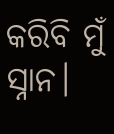କରିବି ମୁଁ ସ୍ନାନ।